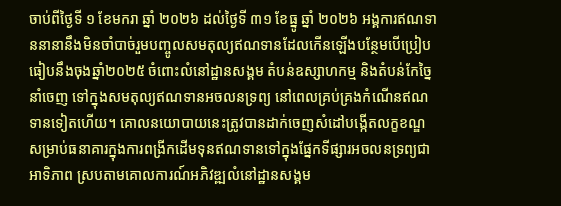ចាប់ពីថ្ងៃទី ១ ខែមករា ឆ្នាំ ២០២៦ ដល់ថ្ងៃទី ៣១ ខែធ្នូ ឆ្នាំ ២០២៦ អង្គការឥណទាននានានឹងមិនចាំបាច់រួមបញ្ចូលសមតុល្យឥណទានដែលកើនឡើងបន្ថែមបើប្រៀបធៀបនឹងចុងឆ្នាំ២០២៥ ចំពោះលំនៅដ្ឋានសង្គម តំបន់ឧស្សាហកម្ម និងតំបន់កែច្នៃនាំចេញ ទៅក្នុងសមតុល្យឥណទានអចលនទ្រព្យ នៅពេលគ្រប់គ្រងកំណើនឥណទានទៀតហើយ។ គោលនយោបាយនេះត្រូវបានដាក់ចេញសំដៅបង្កើតលក្ខខណ្ឌសម្រាប់ធនាគារក្នុងការពង្រីកដើមទុនឥណទានទៅក្នុងផ្នែកទីផ្សារអចលនទ្រព្យជាអាទិភាព ស្របតាមគោលការណ៍អភិវឌ្ឍលំនៅដ្ឋានសង្គម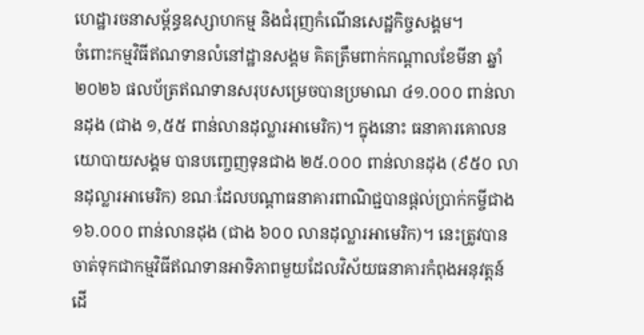ហេដ្ឋារចនាសម្ព័ន្ធឧស្សាហកម្ម និងជំរុញកំណើនសេដ្ឋកិច្ចសង្គម។
ចំពោះកម្មវិធីឥណទានលំនៅដ្ឋានសង្គម គិតត្រឹមពាក់កណ្តាលខែមីនា ឆ្នាំ២០២៦ ផលប័ត្រឥណទានសរុបសម្រេចបានប្រមាណ ៤១.០០០ ពាន់លានដុង (ជាង ១,៥៥ ពាន់លានដុល្លារអាមេរិក)។ ក្នុងនោះ ធនាគារគោលនយោបាយសង្គម បានបញ្ចេញទុនជាង ២៥.០០០ ពាន់លានដុង (៩៥០ លានដុល្លារអាមេរិក) ខណៈដែលបណ្តាធនាគារពាណិជ្ជបានផ្តល់ប្រាក់កម្ចីជាង ១៦.០០០ ពាន់លានដុង (ជាង ៦០០ លានដុល្លារអាមេរិក)។ នេះត្រូវបានចាត់ទុកជាកម្មវិធីឥណទានអាទិភាពមួយដែលវិស័យធនាគារកំពុងអនុវត្តន៍ ដើ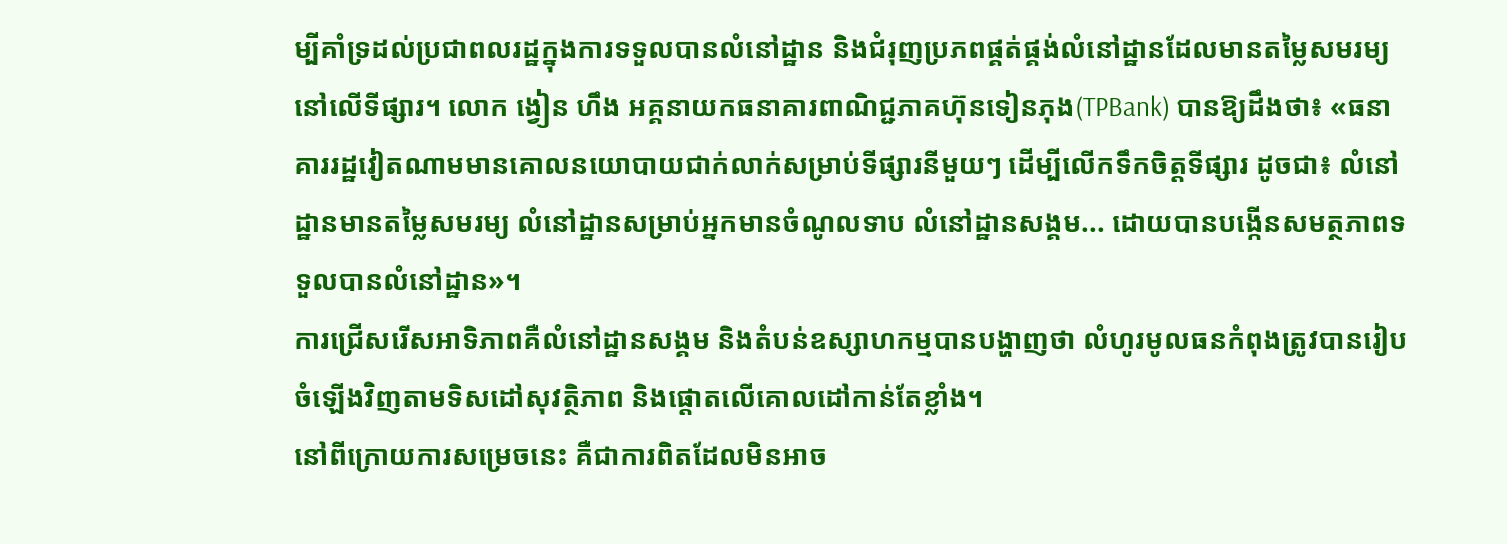ម្បីគាំទ្រដល់ប្រជាពលរដ្ឋក្នុងការទទួលបានលំនៅដ្ឋាន និងជំរុញប្រភពផ្គត់ផ្គង់លំនៅដ្ឋានដែលមានតម្លៃសមរម្យនៅលើទីផ្សារ។ លោក ង្វៀន ហឹង អគ្គនាយកធនាគារពាណិជ្ជភាគហ៊ុនទៀនភុង(TPBank) បានឱ្យដឹងថា៖ «ធនាគាររដ្ឋវៀតណាមមានគោលនយោបាយជាក់លាក់សម្រាប់ទីផ្សារនីមួយៗ ដើម្បីលើកទឹកចិត្តទីផ្សារ ដូចជា៖ លំនៅដ្ឋានមានតម្លៃសមរម្យ លំនៅដ្ឋានសម្រាប់អ្នកមានចំណូលទាប លំនៅដ្ឋានសង្គម... ដោយបានបង្កើនសមត្ថភាពទទួលបានលំនៅដ្ឋាន»។
ការជ្រើសរើសអាទិភាពគឺលំនៅដ្ឋានសង្គម និងតំបន់ឧស្សាហកម្មបានបង្ហាញថា លំហូរមូលធនកំពុងត្រូវបានរៀបចំឡើងវិញតាមទិសដៅសុវត្ថិភាព និងផ្តោតលើគោលដៅកាន់តែខ្លាំង។
នៅពីក្រោយការសម្រេចនេះ គឺជាការពិតដែលមិនអាច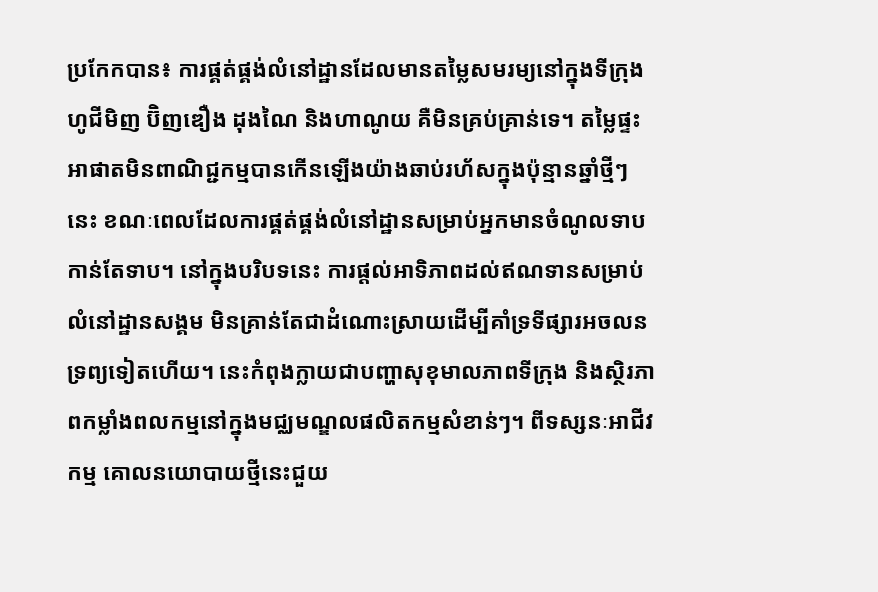ប្រកែកបាន៖ ការផ្គត់ផ្គង់លំនៅដ្ឋានដែលមានតម្លៃសមរម្យនៅក្នុងទីក្រុងហូជីមិញ ប៊ិញឌឿង ដុងណៃ និងហាណូយ គឺមិនគ្រប់គ្រាន់ទេ។ តម្លៃផ្ទះអាផាតមិនពាណិជ្ជកម្មបានកើនឡើងយ៉ាងឆាប់រហ័សក្នុងប៉ុន្មានឆ្នាំថ្មីៗនេះ ខណៈពេលដែលការផ្គត់ផ្គង់លំនៅដ្ឋានសម្រាប់អ្នកមានចំណូលទាបកាន់តែទាប។ នៅក្នុងបរិបទនេះ ការផ្តល់អាទិភាពដល់ឥណទានសម្រាប់លំនៅដ្ឋានសង្គម មិនគ្រាន់តែជាដំណោះស្រាយដើម្បីគាំទ្រទីផ្សារអចលនទ្រព្យទៀតហើយ។ នេះកំពុងក្លាយជាបញ្ហាសុខុមាលភាពទីក្រុង និងស្ថិរភាពកម្លាំងពលកម្មនៅក្នុងមជ្ឈមណ្ឌលផលិតកម្មសំខាន់ៗ។ ពីទស្សនៈអាជីវកម្ម គោលនយោបាយថ្មីនេះជួយ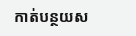កាត់បន្ថយស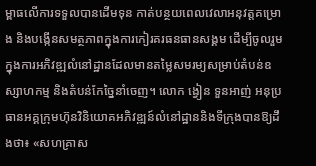ម្ពាធលើការទទួលបានដើមទុន កាត់បន្ថយពេលវេលាអនុវត្តគម្រោង និងបង្កើនសមត្ថភាពក្នុងការកៀរគរធនធានសង្គម ដើម្បីចូលរួមក្នុងការអភិវឌ្ឍលំនៅដ្ឋានដែលមានតម្លៃសមរម្យសម្រាប់តំបន់ឧស្សាហកម្ម និងតំបន់កែច្នៃនាំចេញ។ លោក ង្វៀន ទួនអាញ់ អនុប្រធានអគ្គក្រុមហ៊ុនវិនិយោគអភិវឌ្ឍន៍លំនៅដ្ឋាននិងទីក្រុងបានឱ្យដឹងថា៖ «សហគ្រាស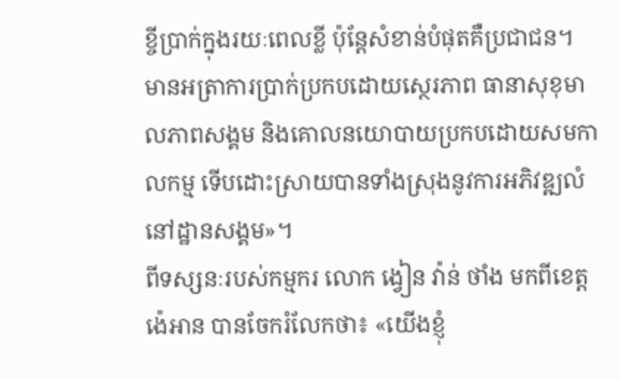ខ្ចីប្រាក់ក្នុងរយៈពេលខ្លី ប៉ុន្តែសំខាន់បំផុតគឺប្រជាជន។ មានអត្រាការប្រាក់ប្រកបដោយស្ថេរភាព ធានាសុខុមាលភាពសង្គម និងគោលនយោបាយប្រកបដោយសមកាលកម្ម ទើបដោះស្រាយបានទាំងស្រុងនូវការអភិវឌ្ឍលំនៅដ្ឋានសង្គម»។
ពីទស្សនៈរបស់កម្មករ លោក ង្វៀន វ៉ាន់ ថាំង មកពីខេត្ត ង៉េអាន បានចែករំលែកថា៖ «យើងខ្ញុំ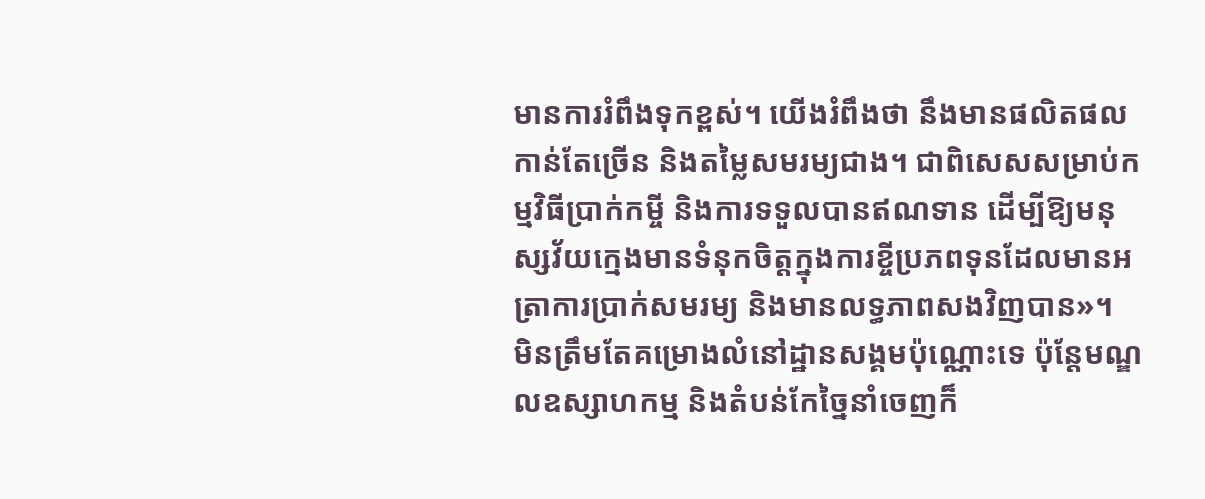មានការរំពឹងទុកខ្ពស់។ យើងរំពឹងថា នឹងមានផលិតផលកាន់តែច្រើន និងតម្លៃសមរម្យជាង។ ជាពិសេសសម្រាប់កម្មវិធីប្រាក់កម្ចី និងការទទួលបានឥណទាន ដើម្បីឱ្យមនុស្សវ័យក្មេងមានទំនុកចិត្តក្នុងការខ្ចីប្រភពទុនដែលមានអត្រាការប្រាក់សមរម្យ និងមានលទ្ធភាពសងវិញបាន»។
មិនត្រឹមតែគម្រោងលំនៅដ្ឋានសង្គមប៉ុណ្ណោះទេ ប៉ុន្តែមណ្ឌលឧស្សាហកម្ម និងតំបន់កែច្នៃនាំចេញក៏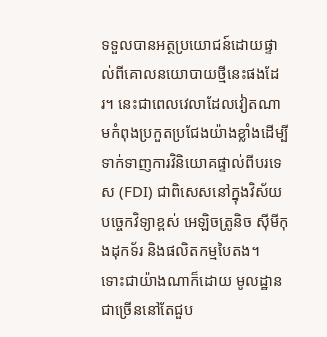ទទួលបានអត្ថប្រយោជន៍ដោយផ្ទាល់ពីគោលនយោបាយថ្មីនេះផងដែរ។ នេះជាពេលវេលាដែលវៀតណាមកំពុងប្រកួតប្រជែងយ៉ាងខ្លាំងដើម្បីទាក់ទាញការវិនិយោគផ្ទាល់ពីបរទេស (FDI) ជាពិសេសនៅក្នុងវិស័យបច្ចេកវិទ្យាខ្ពស់ អេឡិចត្រូនិច ស៊ីមីកុងដុកទ័រ និងផលិតកម្មបៃតង។
ទោះជាយ៉ាងណាក៏ដោយ មូលដ្ឋានជាច្រើននៅតែជួប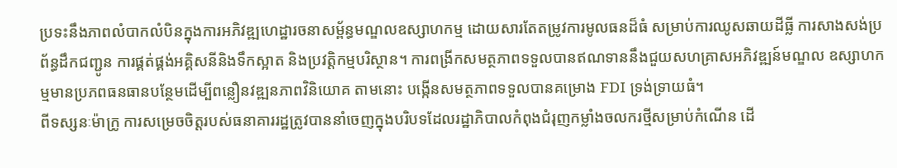ប្រទះនឹងភាពលំបាកលំបិនក្នុងការអភិវឌ្ឍហេដ្ឋារចនាសម្ព័ន្ធមណ្ឌលឧស្សាហកម្ម ដោយសារតែតម្រូវការមូលធនដ៏ធំ សម្រាប់ការឈូសឆាយដីធ្លី ការសាងសង់ប្រព័ន្ធដឹកជញ្ជូន ការផ្គត់ផ្គង់អគ្គិសនីនិងទឹកស្អាត និងប្រវត្តិកម្មបរិស្ថាន។ ការពង្រីកសមត្ថភាពទទួលបានឥណទាននឹងជួយសហគ្រាសអភិវឌ្ឍន៍មណ្ឌល ឧស្សាហកម្មមានប្រភពធនធានបន្ថែមដើម្បីពន្លឿនវឌ្ឍនភាពវិនិយោគ តាមនោះ បង្កើនសមត្ថភាពទទួលបានគម្រោង FDI ទ្រង់ទ្រាយធំ។
ពីទស្សនៈម៉ាក្រូ ការសម្រេចចិត្តរបស់ធនាគាររដ្ឋត្រូវបាននាំចេញក្នុងបរិបទដែលរដ្ឋាភិបាលកំពុងជំរុញកម្លាំងចលករថ្មីសម្រាប់កំណើន ដើ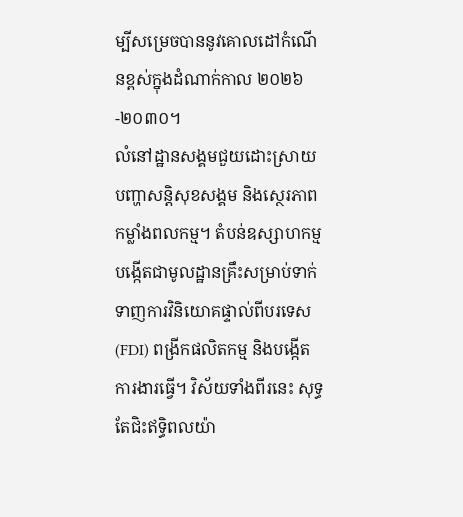ម្បីសម្រេចបាននូវគោលដៅកំណើនខ្ពស់ក្នុងដំណាក់កាល ២០២៦-២០៣០។
លំនៅដ្ឋានសង្គមជួយដោះស្រាយបញ្ហាសន្តិសុខសង្គម និងស្ថេរភាពកម្លាំងពលកម្ម។ តំបន់ឧស្សាហកម្មបង្កើតជាមូលដ្ឋានគ្រឹះសម្រាប់ទាក់ទាញការវិនិយោគផ្ទាល់ពីបរទេស (FDI) ពង្រីកផលិតកម្ម និងបង្កើតការងារធ្វើ។ វិស័យទាំងពីរនេះ សុទ្ធតែជិះឥទ្ធិពលយ៉ា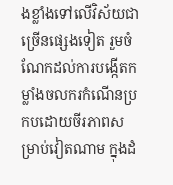ងខ្លាំងទៅលើវិស័យជាច្រើនផ្សេងទៀត រួមចំណែកដល់ការបង្កើតកម្លាំងចលករកំណើនប្រកបដោយចីរភាពសម្រាប់វៀតណាម ក្នុងដំ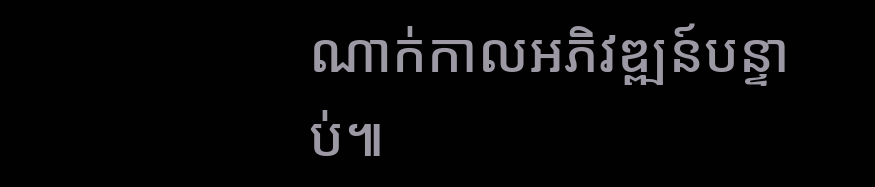ណាក់កាលអភិវឌ្ឍន៍បន្ទាប់៕